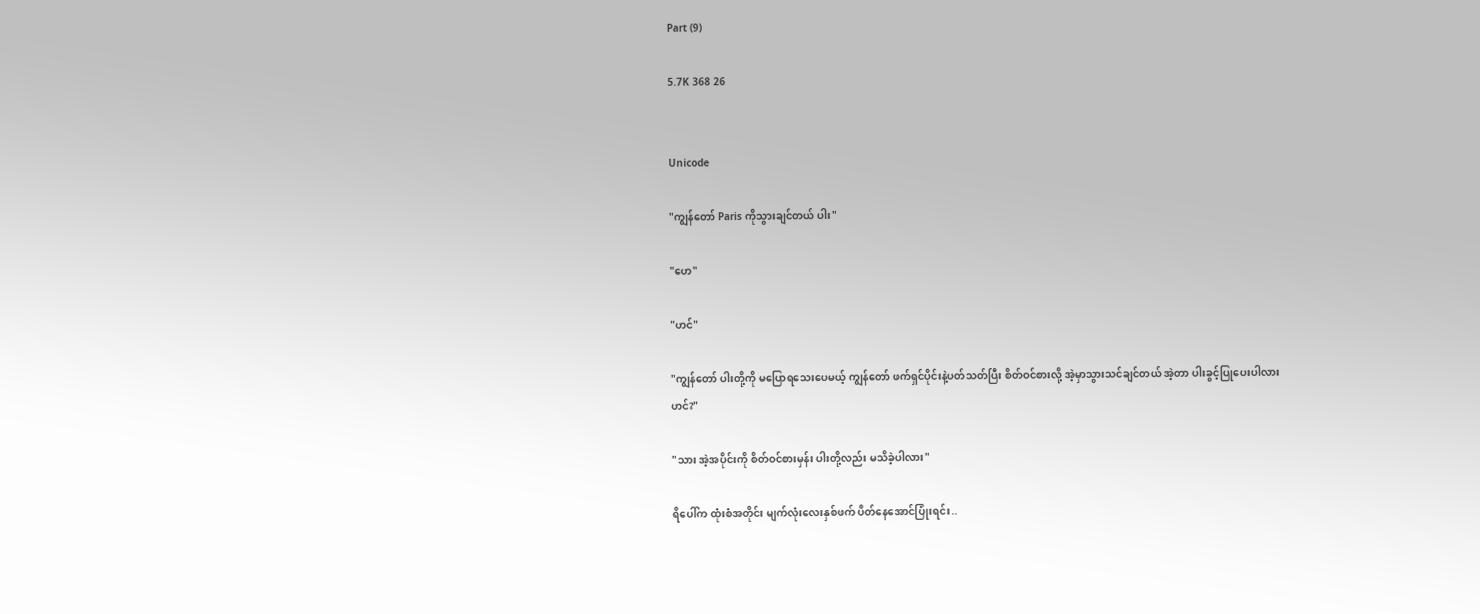Part (9)

5.7K 368 26


Unicode

"ကျွန်တော် Paris ကိုသွားချင်တယ် ပါး"

"ဟေ"

"ဟင်"

"ကျွန်တော် ပါးတို့ကို မပြောရသေးပေမယ့် ကျွန်တော် ဖက်ရှင်ပိုင်းနဲ့ပတ်သတ်ပြီး စိတ်ဝင်စားလို့ အဲ့မှာသွားသင်ချင်တယ် အဲ့တာ ပါးခွင့်ပြုပေးပါလားဟင်?"

"သား အဲ့အပိုင်းကို စိတ်ဝင်စားမှန်း ပါးတို့လည်း မသိခဲ့ပါလား"

ရိပေါ်က ထုံးစံအတိုင်း မျက်လုံးလေးနှစ်ဖက် ပိတ်နေအောင်ပြုံးရင်း..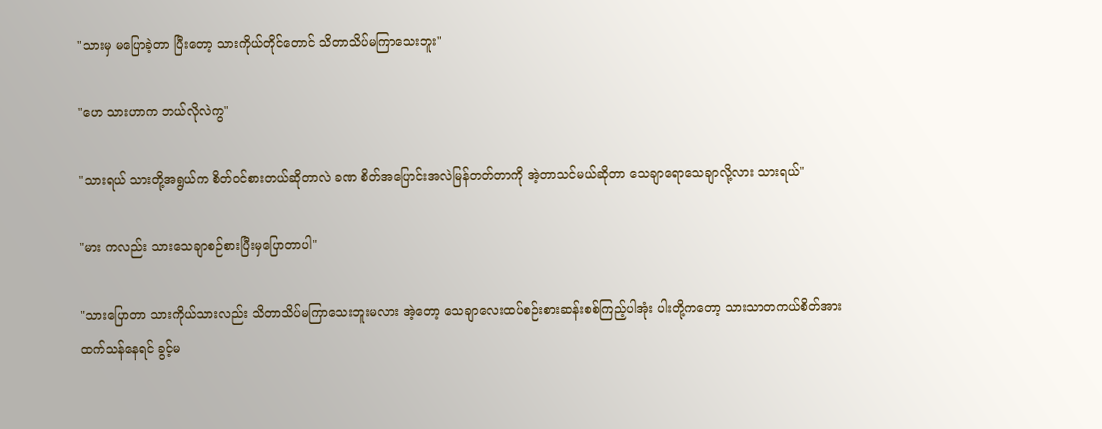"သားမှ မပြောခဲ့တာ ပြီးတော့ သားကိုယ်တိုင်တောင် သိတာသိပ်မကြာသေးဘူး"

"ဟေ သားဟာက ဘယ်လိုလဲကွ"

"သားရယ် သားတို့အရွယ်က စိတ်ဝင်စားတယ်ဆိုတာလဲ ခဏ စိတ်အပြောင်းအလဲမြန်တတ်တာကို အဲ့တာသင်မယ်ဆိုတာ သေချာရောသေချာလို့လား သားရယ်"

"မား ကလည်း သားသေချာစဉ်စားပြီးမှပြောတာပါ"

"သားပြောတာ သားကိုယ်သားလည်း သိတာသိပ်မကြာသေးဘူးမလား အဲ့တော့ သေချာလေးထပ်စဉ်းစားဆန်းစစ်ကြည့်ပါအုံး ပါးတို့ကတော့ သားသာတကယ်စိတ်အားထက်သန်နေရင် ခွင့်မ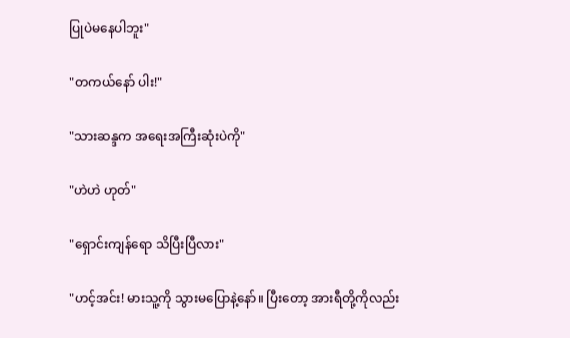ပြုပဲမနေပါဘူး"

"တကယ်နော် ပါး!"

"သားဆန္ဒက အရေးအကြီးဆုံးပဲကို"

"ဟဲဟဲ ဟုတ်"

"ရှောင်းကျန်ရော သိပြီးပြီလား"

"ဟင့်အင်း! မားသူ့ကို သွားမပြောနဲ့နော်။ ပြီးတော့ အားရီတို့ကိုလည်း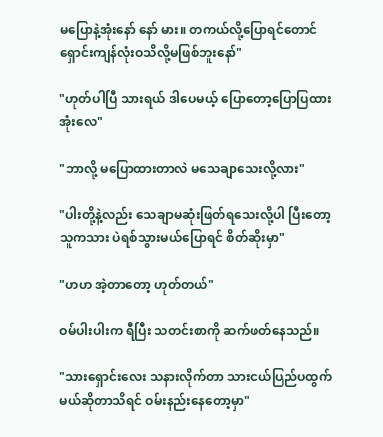မပြောနဲ့အုံးနော် နော် မား။ တကယ်လို့ပြောရင်တောင် ရှောင်းကျန်လုံးဝသိလို့မဖြစ်ဘူးနော်"

"ဟုတ်ပါပြီ သားရယ် ဒါပေမယ့် ပြောတော့ပြောပြထားအုံးလေ"

"ဘာလို့ မပြောထားတာလဲ မသေချာသေးလို့လား"

"ပါးတို့နဲ့လည်း သေချာမဆုံးဖြတ်ရသေးလို့ပါ ပြီးတော့ သူကသား ပဲရစ်သွားမယ်ပြောရင် စိတ်ဆိုးမှာ"

"ဟဟ အဲ့တာတော့ ဟုတ်တယ်"

ဝမ်ပါးပါးက ရီပြီး သတင်းစာကို ဆက်ဖတ်နေသည်။

"သားရှောင်းလေး သနားလိုက်တာ သားငယ်ပြည်ပထွက်မယ်ဆိုတာသိရင် ဝမ်းနည်းနေတော့မှာ"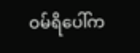ဝမ်ရိပေါ်က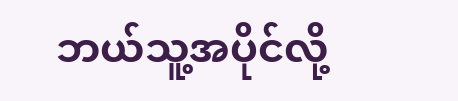ဘယ်သူ့အပိုင်လို့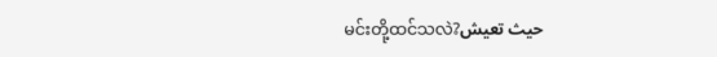မင်းတို့ထင်သလဲ?حيث تعيش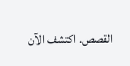القصص. اكتشف الآن